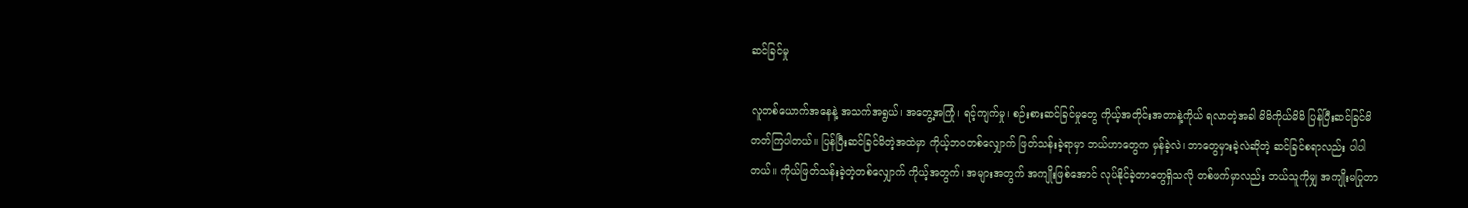ဆင်ခြင်မှု

လူတစ်ယောက်အနေနဲ့ အသက်အရွယ်၊ အတွေ့အကြုံ၊ ရင့်ကျက်မှု၊ စဉ်းစားဆင်ခြင်မှုတွေ ကိုယ့်အတိုင်းအတာနဲ့ကိုယ် ရလာတဲ့အခါ မိမိကိုယ်မိမိ ပြန်ပြီးဆင်ခြင်မိတတ်ကြပါတယ်။ ပြန်ပြီးဆင်ခြင်မိတဲ့အထဲမှာ ကိုယ့်ဘဝတစ်လျှောက် ဖြတ်သန်းခဲ့ရာမှာ ဘယ်ဟာတွေက မှန်ခဲ့လဲ၊ ဘာတွေမှားခဲ့လဲဆိုတဲ့ ဆင်ခြင်စရာလည်း ပါပါတယ်။ ကိုယ်ဖြတ်သန်းခဲ့တဲ့တစ်လျှောက် ကိုယ့်အတွက်၊ အများအတွက် အကျိုးဖြစ်အောင် လုပ်နိုင်ခဲ့တာတွေရှိသလို တစ်ဖက်မှာလည်း ဘယ်သူကိုမျှ အကျိုးမပြုတာ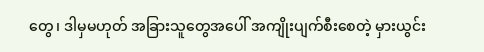တွေ၊ ဒါမှမဟုတ် အခြားသူတွေအပေါ် အကျိုးပျက်စီးစေတဲ့ မှားယွင်း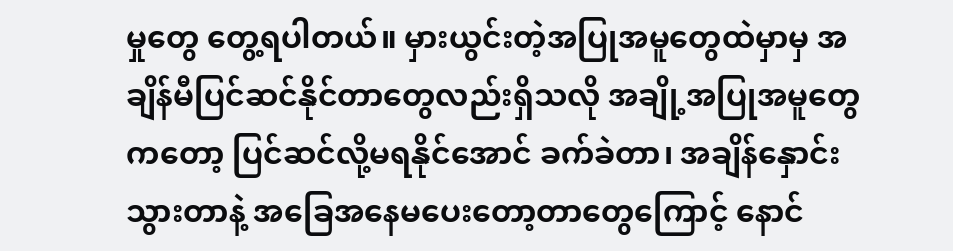မှုတွေ တွေ့ရပါတယ်။ မှားယွင်းတဲ့အပြုအမူတွေထဲမှာမှ အချိန်မီပြင်ဆင်နိုင်တာတွေလည်းရှိသလို အချို့အပြုအမူတွေကတော့ ပြင်ဆင်လို့မရနိုင်အောင် ခက်ခဲတာ၊ အချိန်နှောင်းသွားတာနဲ့ အခြေအနေမပေးတော့တာတွေကြောင့် နောင်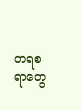တရစရာတွေ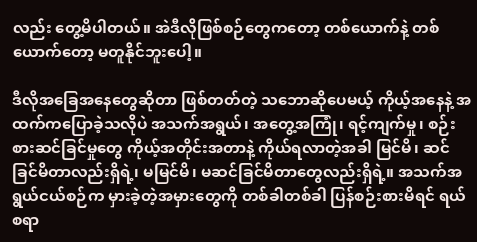လည်း တွေ့မိပါတယ်။ အဲဒီလိုဖြစ်စဉ်တွေကတော့ တစ်ယောက်နဲ့ တစ်ယောက်တော့ မတူနိုင်ဘူးပေါ့။

ဒီလိုအခြေအနေတွေဆိုတာ ဖြစ်တတ်တဲ့ သဘောဆိုပေမယ့် ကိုယ့်အနေနဲ့ အထက်ကပြောခဲ့သလိုပဲ အသက်အရွယ်၊ အတွေ့အကြုံ၊ ရင့်ကျက်မှု၊ စဉ်းစားဆင်ခြင်မှုတွေ ကိုယ့်အတိုင်းအတာနဲ့ ကိုယ်ရလာတဲ့အခါ မြင်မိ၊ ဆင်ခြင်မိတာလည်းရှိရဲ့၊ မမြင်မိ၊ မဆင်ခြင်မိတာတွေလည်းရှိရဲ့။ အသက်အရွယ်ငယ်စဉ်က မှားခဲ့တဲ့အမှားတွေကို တစ်ခါတစ်ခါ ပြန်စဉ်းစားမိရင် ရယ်စရာ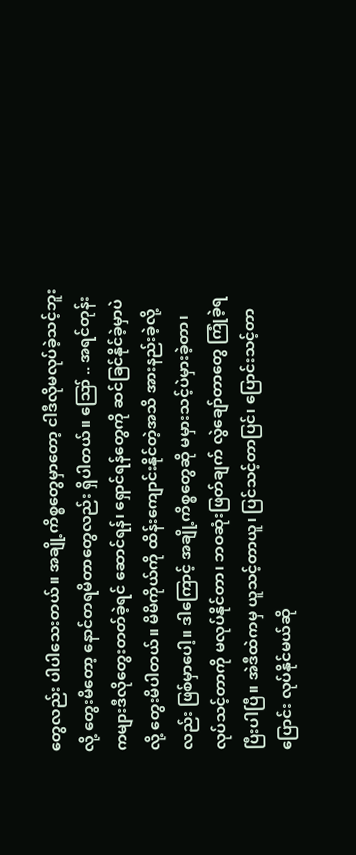တွေလည်း ပါပါသေးတယ်။ အချို့ကိစ္စတွေမှာတော့ ငါဒီလိုမလုပ်ခဲ့သင့်ဘူးလို့ တွေးမိတော့ နောင်တရမိတာတွေလည်း ရှိပါတယ်။ ဪ .. အရင်တုန်းကများဒီလိုတွေးတတ်ခဲ့ရင် ဆောင်ရန်၊ ရှောင်ရန်တွေကို ဆင်ခြင်နိုင်ခဲ့မှာပဲလို့ တွေးမိပါတယ်။ မိမိကိုယ်ကို ထိန်းကျောင်းနိုင်တဲ့အသိ အားနည်းခဲ့လို့လည်း ဖြစ်မှာပေါ့။ ဒါကြောင့် အချို့ကိစ္စတွေဆို မမှားသင့်ပဲမှားခဲ့တာ၊ လုပ်သင့်တာကို မလုပ်နိုင်တာ၊ ဘဝဆုံးဖြတ်ချက် လွဲချော်တာတွေ ကြုံခဲ့ရပြီးပါပြီ။ အဲဒီထဲကမှ ယူသင့်တာယူ၊ ပြင်သင့်တာပြင်၊ ပြောင်းသင့်တာပြောင်း လုပ်နိုင်မယ်ဆို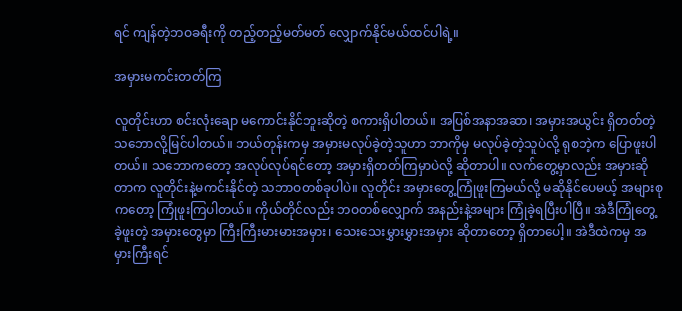ရင် ကျန်တဲ့ဘဝခရီးကို တည့်တည့်မတ်မတ် လျှောက်နိုင်မယ်ထင်ပါရဲ့။

အမှားမကင်းတတ်ကြ

လူတိုင်းဟာ စင်းလုံးချော မကောင်းနိုင်ဘူးဆိုတဲ့ စကားရှိပါတယ်။ အပြစ်အနာအဆာ၊ အမှားအယွင်း ရှိတတ်တဲ့ သဘောလို့မြင်ပါတယ်။ ဘယ်တုန်းကမှ အမှားမလုပ်ခဲ့တဲ့သူဟာ ဘာကိုမှ မလုပ်ခဲ့တဲ့သူပဲလို့ ရုစဘဲ့က ပြောဖူးပါတယ်။ သဘောကတော့ အလုပ်လုပ်ရင်တော့ အမှားရှိတတ်ကြမှာပဲလို့ ဆိုတာပါ။ လက်တွေ့မှာလည်း အမှားဆိုတာက လူတိုင်းနဲ့မကင်းနိုင်တဲ့ သဘာဝတစ်ခုပါပဲ။ လူတိုင်း အမှားတွေ့ကြုံဖူးကြမယ်လို့ မဆိုနိုင်ပေမယ့် အများစုကတော့ ကြုံဖူးကြပါတယ်။ ကိုယ်တိုင်လည်း ဘဝတစ်လျှောက် အနည်းနဲ့အများ ကြုံခဲ့ရပြီးပါပြီ။ အဲဒီကြုံတွေ့ခဲ့ဖူးတဲ့ အမှားတွေမှာ ကြီးကြီးမားမားအမှား၊ သေးသေးမွှားမွှားအမှား ဆိုတာတော့ ရှိတာပေါ့။ အဲဒီထဲကမှ အမှားကြီးရင်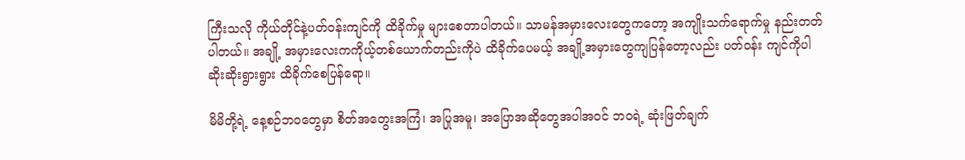ကြီးသလို ကိုယ်တိုင်နဲ့ပတ်ဝန်းကျင်ကို ထိခိုက်မှု များစေတာပါတယ်။ သာမန်အမှားလေးတွေကတော့ အကျိုးသက်ရောက်မှု နည်းတတ်ပါတယ်။ အချို့ အမှားလေးကကိုယ့်တစ်ယောက်တည်းကိုပဲ ထိခိုက်ပေမယ့် အချို့အမှားတွေကျပြန်တော့လည်း ပတ်ဝန်း ကျင်ကိုပါ ဆိုးဆိုးရွားရွား ထိခိုက်စေပြန်ရော။

မိမိတို့ရဲ့ နေ့စဉ်ဘဝတွေမှာ စိတ်အတွေးအကြံ၊ အပြုအမူ၊ အပြောအဆိုတွေအပါအဝင် ဘဝရဲ့ ဆုံးဖြတ်ချက်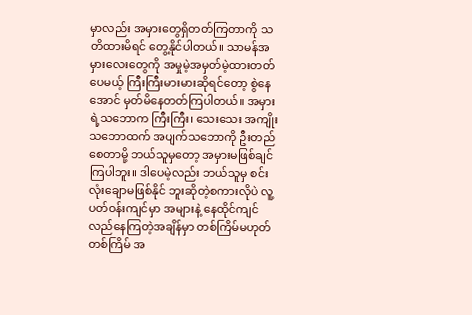မှာလည်း အမှားတွေရှိတတ်ကြတာကို သတိထားမိရင် တွေ့နိုင်ပါတယ်။ သာမန်အမှားလေးတွေကို အမှုမဲ့အမှတ်မဲ့ထားတတ်ပေမယ့် ကြီးကြီးမားမားဆိုရင်တော့ စွဲနေအောင် မှတ်မိနေတတ်ကြပါတယ်။ အမှားရဲ့သဘောက ကြီးကြီး၊ သေးသေး အကျိုးသဘောထက် အပျက်သဘောကို ဦးတည်စေတာမို့ ဘယ်သူမှတော့ အမှားမဖြစ်ချင်ကြပါဘူး။ ဒါပေမဲ့လည်း ဘယ်သူမှ စင်းလုံးချောမဖြစ်နိုင် ဘူးဆိုတဲ့စကားလိုပဲ လူ့ပတ်ဝန်းကျင်မှာ အများနဲ့ နေထိုင်ကျင်လည်နေကြတဲ့အချိန်မှာ တစ်ကြိမ်မဟုတ်တစ်ကြိမ် အ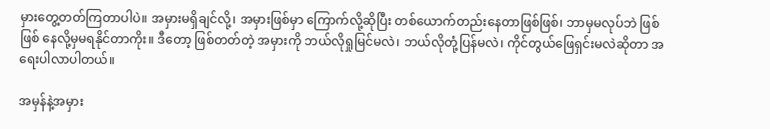မှားတွေ့တတ်ကြတာပါပဲ။ အမှားမရှိချင်လို့၊ အမှားဖြစ်မှာ ကြောက်လို့ဆိုပြီး တစ်ယောက်တည်းနေတာဖြစ်ဖြစ်၊ ဘာမှမလုပ်ဘဲ ဖြစ်ဖြစ် နေလို့မှမရနိုင်တာကိုး။ ဒီတော့ ဖြစ်တတ်တဲ့ အမှားကို ဘယ်လိုရှုမြင်မလဲ၊ ဘယ်လိုတုံ့ပြန်မလဲ၊ ကိုင်တွယ်ဖြေရှင်းမလဲဆိုတာ အရေးပါလာပါတယ်။

အမှန်နဲ့အမှား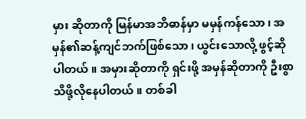မှား ဆိုတာကို မြန်မာအဘိဓာန်မှာ မမှန်ကန်သော၊ အမှန်၏ဆန့်ကျင်ဘက်ဖြစ်သော၊ ယွင်းသောလို့ ဖွင့်ဆိုပါတယ်။ အမှားဆိုတာကို ရှင်းဖို့ အမှန်ဆိုတာကို ဦးစွာသိဖို့လိုနေပါတယ်။ တစ်ခါ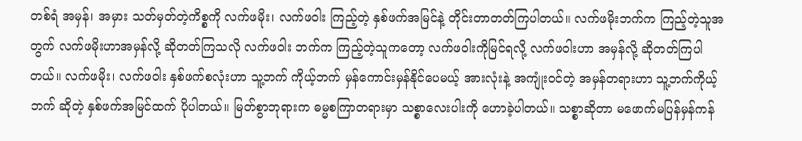တစ်ရံ အမှန်၊ အမှား သတ်မှတ်တဲ့ကိစ္စကို လက်ဖမိုး၊ လက်ဖဝါး ကြည့်တဲ့ နှစ်ဖက်အမြင်နဲ့ တိုင်းတာတတ်ကြပါတယ်။ လက်ဖမိုးဘက်က ကြည့်တဲ့သူအတွက် လက်ဖမိုးဟာအမှန်လို့ ဆိုတတ်ကြသလို လက်ဖဝါး ဘက်က ကြည့်တဲ့သူကတော့ လက်ဖဝါးကိုမြင်ရလို့ လက်ဖဝါးဟာ အမှန်လို့ ဆိုတတ်ကြပါတယ်။ လက်ဖမိုး၊ လက်ဖဝါး နှစ်ဖက်စလုံးဟာ သူ့ဘက် ကိုယ့်ဘက် မှန်ကောင်းမှန်နိုင်ပေမယ့် အားလုံးနဲ့ အကျုံးဝင်တဲ့ အမှန်တရားဟာ သူ့ဘက်ကိုယ့်ဘက် ဆိုတဲ့ နှစ်ဖက်အမြင်ထက် ပိုပါတယ်။ မြတ်စွာဘုရားက ဓမ္မစကြာတရားမှာ သစ္စာလေးပါးကို ဟောခဲ့ပါတယ်။ သစ္စာဆိုတာ မဖောက်မပြန်မှန်ကန်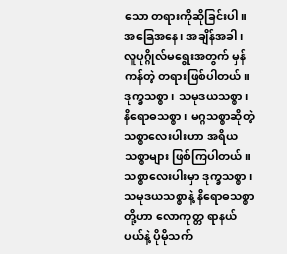သော တရားကိုဆိုခြင်းပါ။ အခြေအနေ၊ အချိန်အခါ၊ လူပုဂ္ဂိုလ်မရွေးအတွက် မှန်ကန်တဲ့ တရားဖြစ်ပါတယ်။ ဒုက္ခသစ္စာ၊ သမုဒယသစ္စာ၊ နိရောဓသစ္စာ၊ မဂ္ဂသစ္စာဆိုတဲ့ သစ္စာလေးပါးဟာ အရိယသစ္စာများ ဖြစ်ကြပါတယ်။ သစ္စာလေးပါးမှာ ဒုက္ခသစ္စာ၊ သမုဒယသစ္စာနဲ့ နိရောဓသစ္စာတို့ဟာ လောကုတ္တ ရာနယ်ပယ်နဲ့ ပိုမိုသက်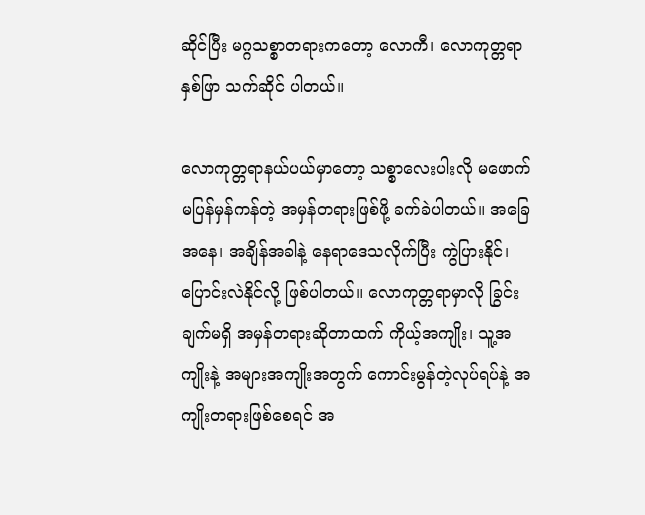ဆိုင်ပြီး မဂ္ဂသစ္စာတရားကတော့ လောကီ၊ လောကုတ္တရာ နှစ်ဖြာ သက်ဆိုင် ပါတယ်။

လောကုတ္တရာနယ်ပယ်မှာတော့ သစ္စာလေးပါးလို မဖောက်မပြန်မှန်ကန်တဲ့ အမှန်တရားဖြစ်ဖို့ ခက်ခဲပါတယ်။ အခြေအနေ၊ အချိန်အခါနဲ့ နေရာဒေသလိုက်ပြီး ကွဲပြားနိုင်၊ ပြောင်းလဲနိုင်လို့ ဖြစ်ပါတယ်။ လောကုတ္တရာမှာလို ခြွင်းချက်မရှိ အမှန်တရားဆိုတာထက် ကိုယ့်အကျိုး၊ သူ့အကျိုးနဲ့ အများအကျိုးအတွက် ကောင်းမွန်တဲ့လုပ်ရပ်နဲ့ အကျိုးတရားဖြစ်စေရင် အ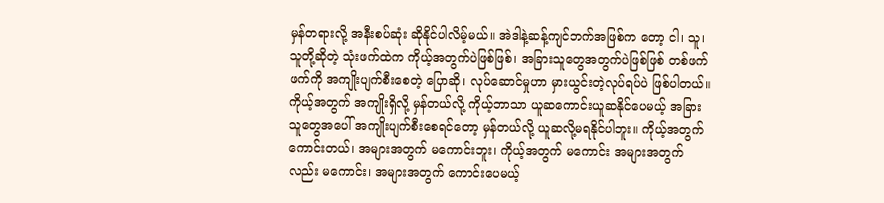မှန်တရားလို့ အနီးစပ်ဆုံး ဆိုနိုင်ပါလိမ့်မယ်။ အဲဒါနဲ့ဆန့်ကျင်ဘက်အဖြစ်က တော့ ငါ၊ သူ၊ သူတို့ဆိုတဲ့ သုံးဖက်ထဲက ကိုယ့်အတွက်ပဲဖြစ်ဖြစ်၊ အခြားသူတွေအတွက်ပဲဖြစ်ဖြစ် တစ်ဖက်ဖက်ကို အကျိုးပျက်စီးစေတဲ့ ပြောဆို၊ လုပ်ဆောင်မှုဟာ မှားယွင်းတဲ့လုပ်ရပ်ပဲ ဖြစ်ပါတယ်။ ကိုယ့်အတွက် အကျိုးရှိလို့ မှန်တယ်လို့ ကိုယ့်ဘာသာ ယူဆကောင်းယူဆနိုင်ပေမယ့် အခြားသူတွေအပေါ် အကျိုးပျက်စီးစေရင်တော့ မှန်တယ်လို့ ယူဆလို့မရနိုင်ပါဘူး။ ကိုယ့်အတွက် ကောင်းတယ်၊ အများအတွက် မကောင်းဘူး၊ ကိုယ့်အတွက် မကောင်း အများအတွက်လည်း မကောင်း၊ အများအတွက် ကောင်းပေမယ့်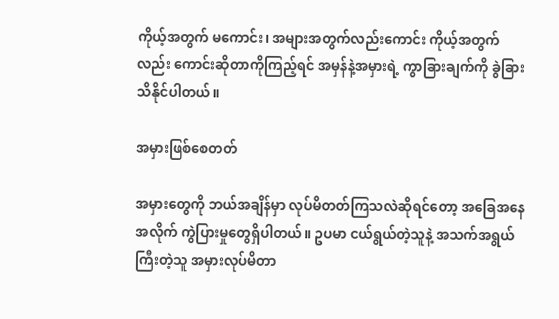ကိုယ့်အတွက် မကောင်း၊ အများအတွက်လည်းကောင်း ကိုယ့်အတွက်လည်း ကောင်းဆိုတာကိုကြည့်ရင် အမှန်နဲ့အမှားရဲ့ ကွာခြားချက်ကို ခွဲခြားသိနိုင်ပါတယ်။

အမှားဖြစ်စေတတ်

အမှားတွေကို ဘယ်အချိန်မှာ လုပ်မိတတ်ကြသလဲဆိုရင်တော့ အခြေအနေအလိုက် ကွဲပြားမှုတွေရှိပါတယ်။ ဥပမာ ငယ်ရွယ်တဲ့သူနဲ့ အသက်အရွယ်ကြီးတဲ့သူ အမှားလုပ်မိတာ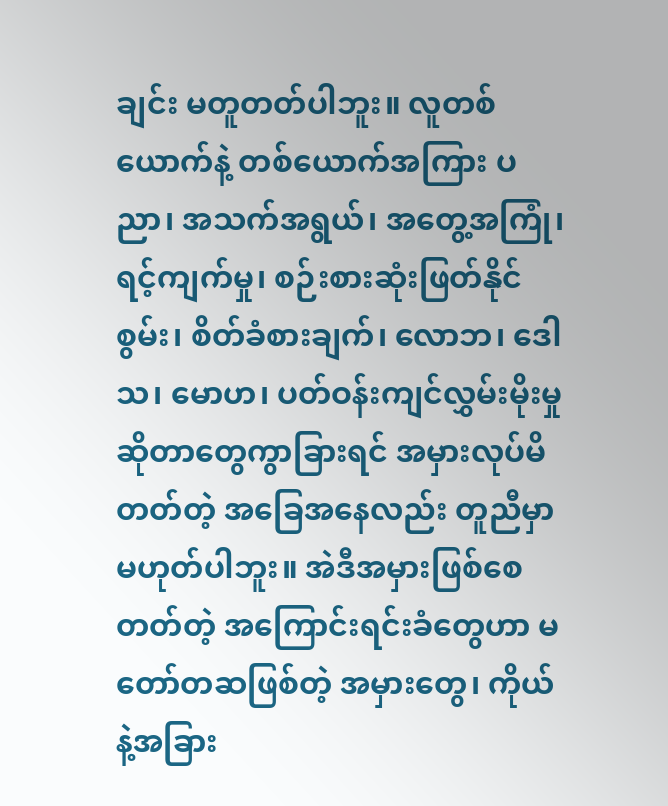ချင်း မတူတတ်ပါဘူး။ လူတစ်ယောက်နဲ့ တစ်ယောက်အကြား ပညာ၊ အသက်အရွယ်၊ အတွေ့အကြုံ၊ ရင့်ကျက်မှု၊ စဉ်းစားဆုံးဖြတ်နိုင်စွမ်း၊ စိတ်ခံစားချက်၊ လောဘ၊ ဒေါသ၊ မောဟ၊ ပတ်ဝန်းကျင်လွှမ်းမိုးမှု ဆိုတာတွေကွာခြားရင် အမှားလုပ်မိတတ်တဲ့ အခြေအနေလည်း တူညီမှာမဟုတ်ပါဘူး။ အဲဒီအမှားဖြစ်စေတတ်တဲ့ အကြောင်းရင်းခံတွေဟာ မတော်တဆဖြစ်တဲ့ အမှားတွေ၊ ကိုယ်နဲ့အခြား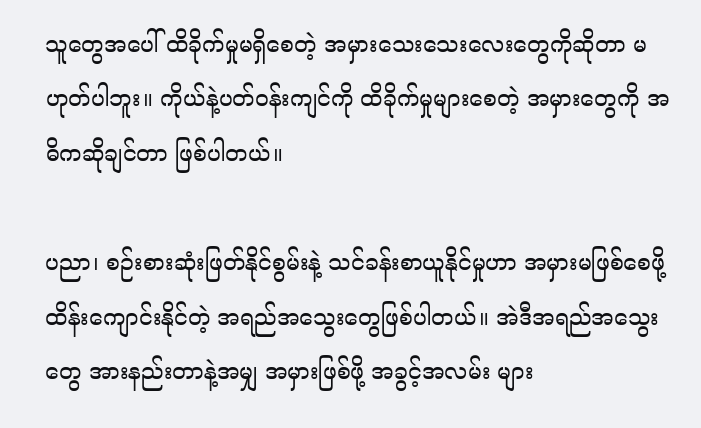သူတွေအပေါ် ထိခိုက်မှုမရှိစေတဲ့ အမှားသေးသေးလေးတွေကိုဆိုတာ မဟုတ်ပါဘူး။ ကိုယ်နဲ့ပတ်ဝန်းကျင်ကို ထိခိုက်မှုများစေတဲ့ အမှားတွေကို အဓိကဆိုချင်တာ ဖြစ်ပါတယ်။

ပညာ၊ စဉ်းစားဆုံးဖြတ်နိုင်စွမ်းနဲ့ သင်ခန်းစာယူနိုင်မှုဟာ အမှားမဖြစ်စေဖို့ ထိန်းကျောင်းနိုင်တဲ့ အရည်အသွေးတွေဖြစ်ပါတယ်။ အဲဒီအရည်အသွေးတွေ အားနည်းတာနဲ့အမျှ အမှားဖြစ်ဖို့ အခွင့်အလမ်း များ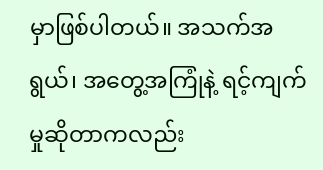မှာဖြစ်ပါတယ်။ အသက်အရွယ်၊ အတွေ့အကြုံနဲ့ ရင့်ကျက်မှုဆိုတာကလည်း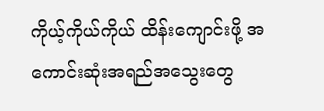ကိုယ့်ကိုယ်ကိုယ် ထိန်းကျောင်းဖို့ အကောင်းဆုံးအရည်အသွေးတွေ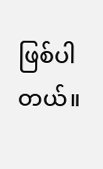ဖြစ်ပါတယ်။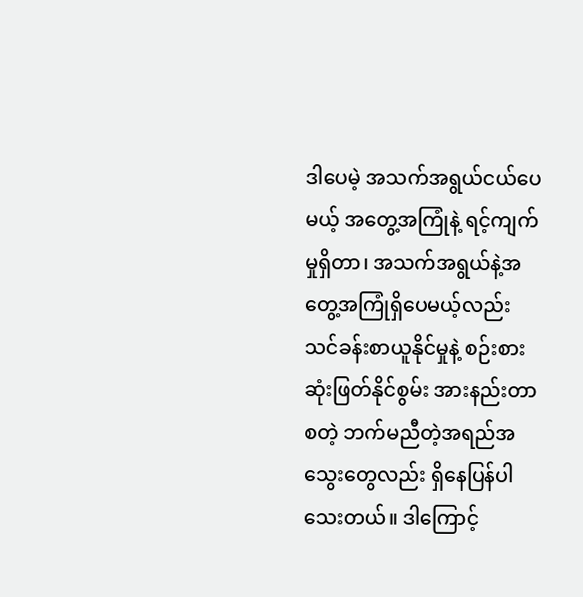ဒါပေမဲ့ အသက်အရွယ်ငယ်ပေမယ့် အတွေ့အကြုံနဲ့ ရင့်ကျက်မှုရှိတာ၊ အသက်အရွယ်နဲ့အတွေ့အကြုံရှိပေမယ့်လည်း သင်ခန်းစာယူနိုင်မှုနဲ့ စဉ်းစားဆုံးဖြတ်နိုင်စွမ်း အားနည်းတာ စတဲ့ ဘက်မညီတဲ့အရည်အသွေးတွေလည်း ရှိနေပြန်ပါသေးတယ်။ ဒါကြောင့်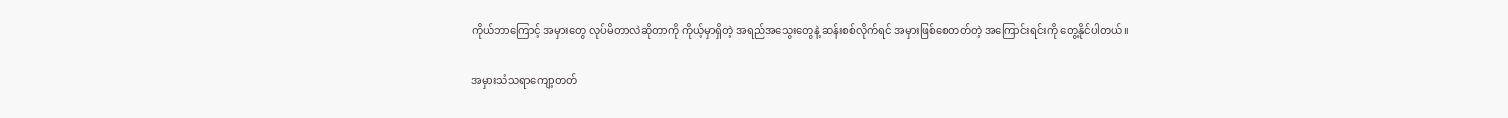ကိုယ်ဘာကြောင့် အမှားတွေ လုပ်မိတာလဲဆိုတာကို ကိုယ့်မှာရှိတဲ့ အရည်အသွေးတွေနဲ့ ဆန်းစစ်လိုက်ရင် အမှားဖြစ်စေတတ်တဲ့ အကြောင်းရင်းကို တွေ့နိုင်ပါတယ်။

အမှားသံသရာကျော့တတ်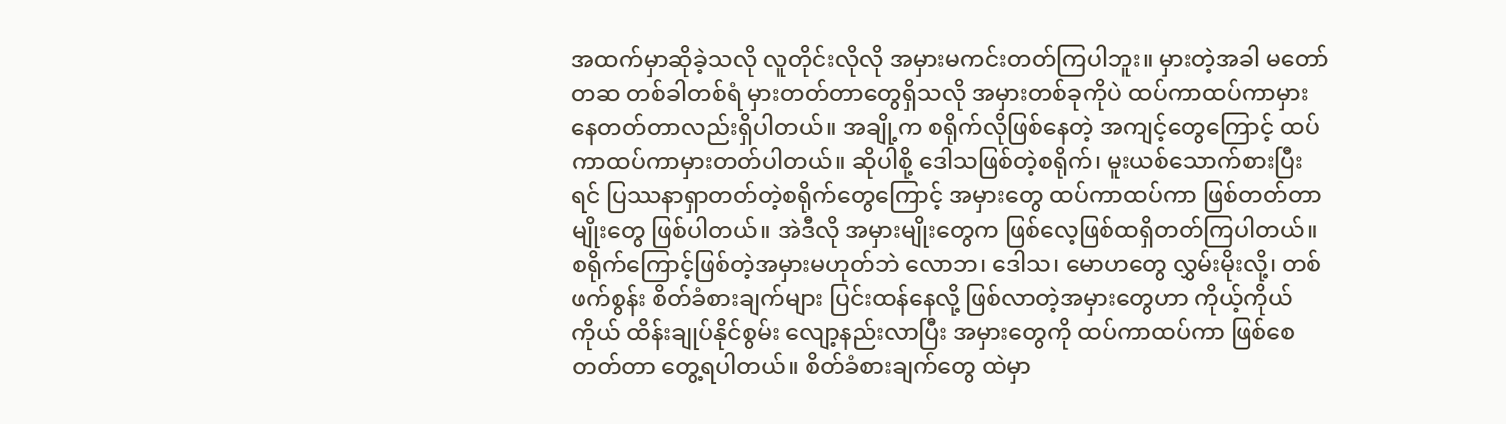အထက်မှာဆိုခဲ့သလို လူတိုင်းလိုလို အမှားမကင်းတတ်ကြပါဘူး။ မှားတဲ့အခါ မတော်တဆ တစ်ခါတစ်ရံ မှားတတ်တာတွေရှိသလို အမှားတစ်ခုကိုပဲ ထပ်ကာထပ်ကာမှားနေတတ်တာလည်းရှိပါတယ်။ အချို့က စရိုက်လိုဖြစ်နေတဲ့ အကျင့်တွေကြောင့် ထပ်ကာထပ်ကာမှားတတ်ပါတယ်။ ဆိုပါစို့ ဒေါသဖြစ်တဲ့စရိုက်၊ မူးယစ်သောက်စားပြီးရင် ပြဿနာရှာတတ်တဲ့စရိုက်တွေကြောင့် အမှားတွေ ထပ်ကာထပ်ကာ ဖြစ်တတ်တာမျိုးတွေ ဖြစ်ပါတယ်။ အဲဒီလို အမှားမျိုးတွေက ဖြစ်လေ့ဖြစ်ထရှိတတ်ကြပါတယ်။ စရိုက်ကြောင့်ဖြစ်တဲ့အမှားမဟုတ်ဘဲ လောဘ၊ ဒေါသ၊ မောဟတွေ လွှမ်းမိုးလို့၊ တစ်ဖက်စွန်း စိတ်ခံစားချက်များ ပြင်းထန်နေလို့ ဖြစ်လာတဲ့အမှားတွေဟာ ကိုယ့်ကိုယ်ကိုယ် ထိန်းချုပ်နိုင်စွမ်း လျော့နည်းလာပြီး အမှားတွေကို ထပ်ကာထပ်ကာ ဖြစ်စေတတ်တာ တွေ့ရပါတယ်။ စိတ်ခံစားချက်တွေ ထဲမှာ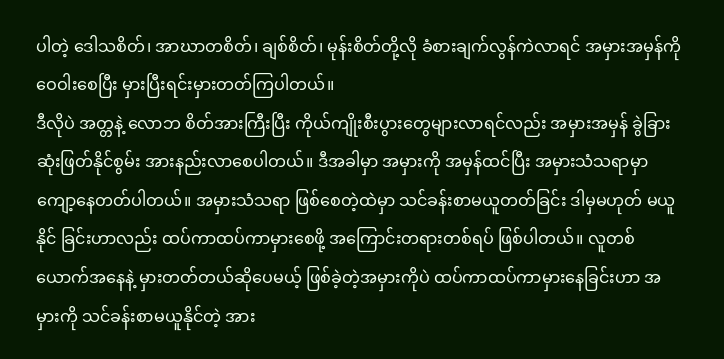ပါတဲ့ ဒေါသစိတ်၊ အာဃာတစိတ်၊ ချစ်စိတ်၊ မုန်းစိတ်တို့လို ခံစားချက်လွန်ကဲလာရင် အမှားအမှန်ကို ဝေဝါးစေပြီး မှားပြီးရင်းမှားတတ်ကြပါတယ်။
ဒီလိုပဲ အတ္တနဲ့ လောဘ စိတ်အားကြီးပြီး ကိုယ်ကျိုးစီးပွားတွေများလာရင်လည်း အမှားအမှန် ခွဲခြားဆုံးဖြတ်နိုင်စွမ်း အားနည်းလာစေပါတယ်။ ဒီအခါမှာ အမှားကို အမှန်ထင်ပြီး အမှားသံသရာမှာ ကျော့နေတတ်ပါတယ်။ အမှားသံသရာ ဖြစ်စေတဲ့ထဲမှာ သင်ခန်းစာမယူတတ်ခြင်း ဒါမှမဟုတ် မယူနိုင် ခြင်းဟာလည်း ထပ်ကာထပ်ကာမှားစေဖို့ အကြောင်းတရားတစ်ရပ် ဖြစ်ပါတယ်။ လူတစ်ယောက်အနေနဲ့ မှားတတ်တယ်ဆိုပေမယ့် ဖြစ်ခဲ့တဲ့အမှားကိုပဲ ထပ်ကာထပ်ကာမှားနေခြင်းဟာ အမှားကို သင်ခန်းစာမယူနိုင်တဲ့ အား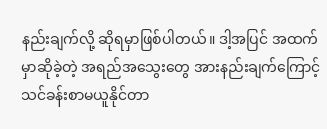နည်းချက်လို့ ဆိုရမှာဖြစ်ပါတယ်။ ဒါ့အပြင် အထက်မှာဆိုခဲ့တဲ့ အရည်အသွေးတွေ အားနည်းချက်ကြောင့် သင်ခန်းစာမယူနိုင်တာ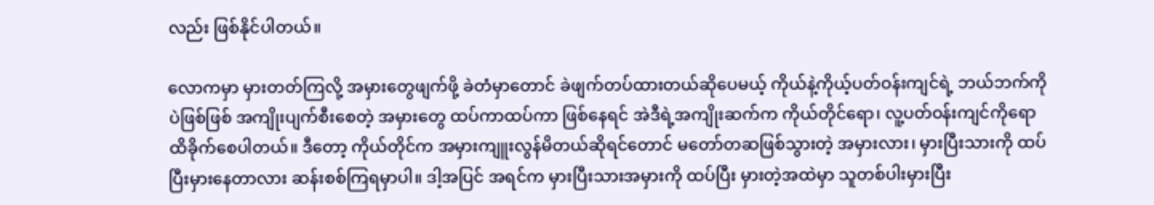လည်း ဖြစ်နိုင်ပါတယ်။

လောကမှာ မှားတတ်ကြလို့ အမှားတွေဖျက်ဖို့ ခဲတံမှာတောင် ခဲဖျက်တပ်ထားတယ်ဆိုပေမယ့် ကိုယ်နဲ့ကိုယ့်ပတ်ဝန်းကျင်ရဲ့ ဘယ်ဘက်ကိုပဲဖြစ်ဖြစ် အကျိုးပျက်စီးစေတဲ့ အမှားတွေ ထပ်ကာထပ်ကာ ဖြစ်နေရင် အဲဒီရဲ့အကျိုးဆက်က ကိုယ်တိုင်ရော၊ လူ့ပတ်ဝန်းကျင်ကိုရော ထိခိုက်စေပါတယ်။ ဒီတော့ ကိုယ်တိုင်က အမှားကျူးလွန်မိတယ်ဆိုရင်တောင် မတော်တဆဖြစ်သွားတဲ့ အမှားလား၊ မှားပြီးသားကို ထပ်ပြီးမှားနေတာလား ဆန်းစစ်ကြရမှာပါ။ ဒါ့အပြင် အရင်က မှားပြီးသားအမှားကို ထပ်ပြီး မှားတဲ့အထဲမှာ သူတစ်ပါးမှားပြီး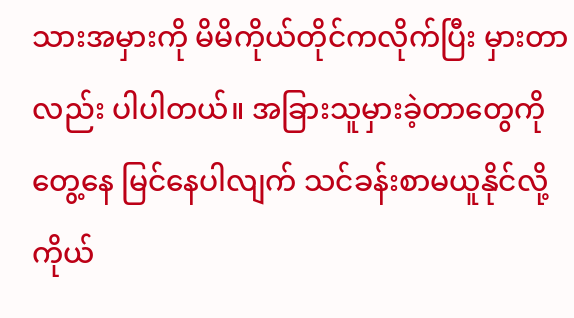သားအမှားကို မိမိကိုယ်တိုင်ကလိုက်ပြီး မှားတာလည်း ပါပါတယ်။ အခြားသူမှားခဲ့တာတွေကို တွေ့နေ မြင်နေပါလျက် သင်ခန်းစာမယူနိုင်လို့ ကိုယ်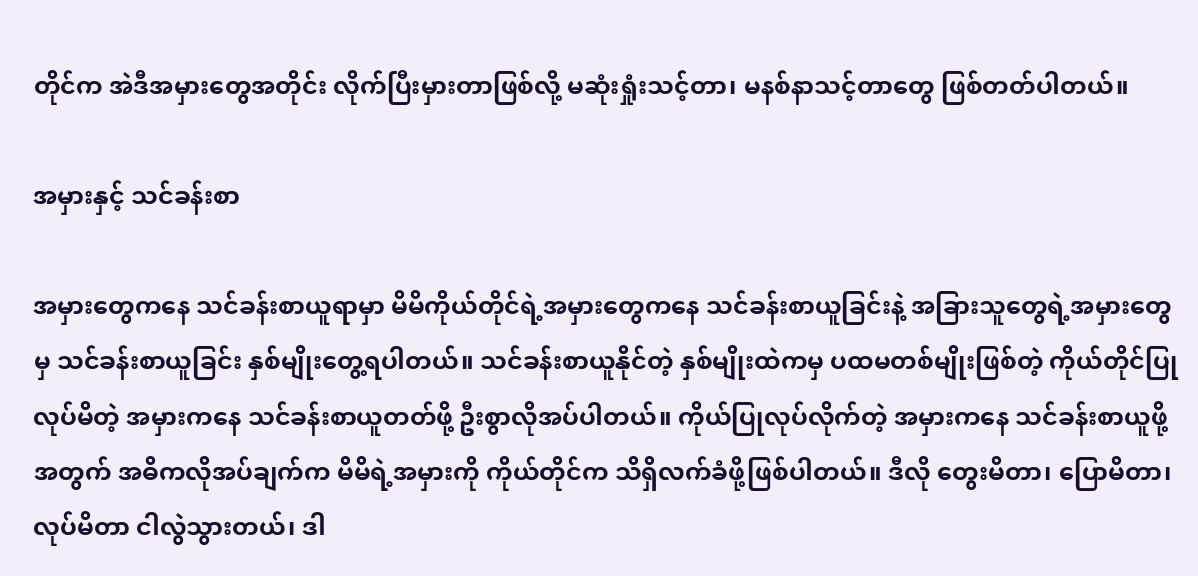တိုင်က အဲဒီအမှားတွေအတိုင်း လိုက်ပြီးမှားတာဖြစ်လို့ မဆုံးရှုံးသင့်တာ၊ မနစ်နာသင့်တာတွေ ဖြစ်တတ်ပါတယ်။

အမှားနှင့် သင်ခန်းစာ

အမှားတွေကနေ သင်ခန်းစာယူရာမှာ မိမိကိုယ်တိုင်ရဲ့အမှားတွေကနေ သင်ခန်းစာယူခြင်းနဲ့ အခြားသူတွေရဲ့အမှားတွေမှ သင်ခန်းစာယူခြင်း နှစ်မျိုးတွေ့ရပါတယ်။ သင်ခန်းစာယူနိုင်တဲ့ နှစ်မျိုးထဲကမှ ပထမတစ်မျိုးဖြစ်တဲ့ ကိုယ်တိုင်ပြုလုပ်မိတဲ့ အမှားကနေ သင်ခန်းစာယူတတ်ဖို့ ဦးစွာလိုအပ်ပါတယ်။ ကိုယ်ပြုလုပ်လိုက်တဲ့ အမှားကနေ သင်ခန်းစာယူဖို့အတွက် အဓိကလိုအပ်ချက်က မိမိရဲ့အမှားကို ကိုယ်တိုင်က သိရှိလက်ခံဖို့ဖြစ်ပါတယ်။ ဒီလို တွေးမိတာ၊ ပြောမိတာ၊ လုပ်မိတာ ငါလွဲသွားတယ်၊ ဒါ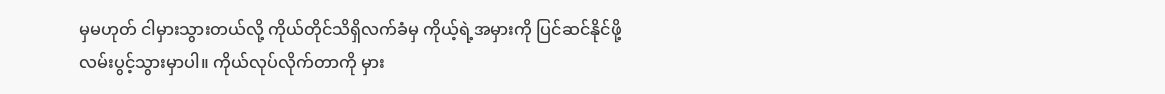မှမဟုတ် ငါမှားသွားတယ်လို့ ကိုယ်တိုင်သိရှိလက်ခံမှ ကိုယ့်ရဲ့အမှားကို ပြင်ဆင်နိုင်ဖို့ လမ်းပွင့်သွားမှာပါ။ ကိုယ်လုပ်လိုက်တာကို မှား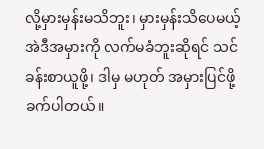လို့မှားမှန်းမသိဘူး၊ မှားမှန်းသိပေမယ့် အဲဒီအမှားကို လက်မခံဘူးဆိုရင် သင်ခန်းစာယူဖို့၊ ဒါမှ မဟုတ် အမှားပြင်ဖို့ခက်ပါတယ်။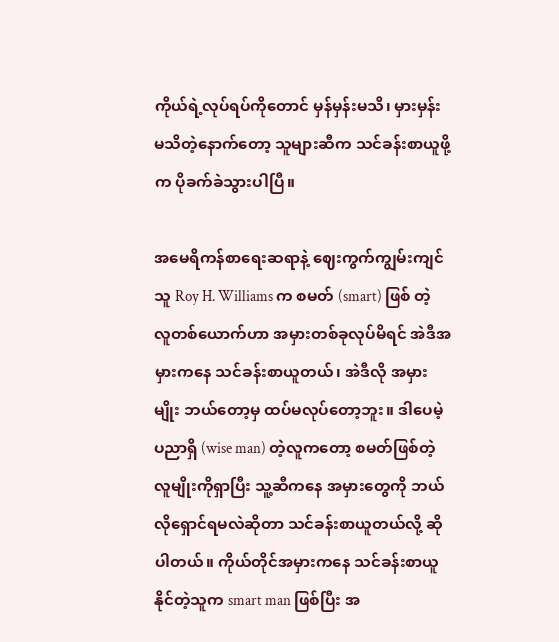ကိုယ်ရဲ့လုပ်ရပ်ကိုတောင် မှန်မှန်းမသိ၊ မှားမှန်းမသိတဲ့နောက်တော့ သူများဆီက သင်ခန်းစာယူဖို့က ပိုခက်ခဲသွားပါပြီ။

အမေရိကန်စာရေးဆရာနဲ့ ဈေးကွက်ကျွမ်းကျင် သူ Roy H. Williams က စမတ် (smart) ဖြစ် တဲ့လူတစ်ယောက်ဟာ အမှားတစ်ခုလုပ်မိရင် အဲဒီအမှားကနေ သင်ခန်းစာယူတယ်၊ အဲဒီလို အမှားမျိုး ဘယ်တော့မှ ထပ်မလုပ်တော့ဘူး။ ဒါပေမဲ့ ပညာရှိ (wise man) တဲ့လူကတော့ စမတ်ဖြစ်တဲ့ လူမျိုးကိုရှာပြီး သူ့ဆီကနေ အမှားတွေကို ဘယ်လိုရှောင်ရမလဲဆိုတာ သင်ခန်းစာယူတယ်လို့ ဆိုပါတယ်။ ကိုယ်တိုင်အမှားကနေ သင်ခန်းစာယူနိုင်တဲ့သူက smart man ဖြစ်ပြီး အ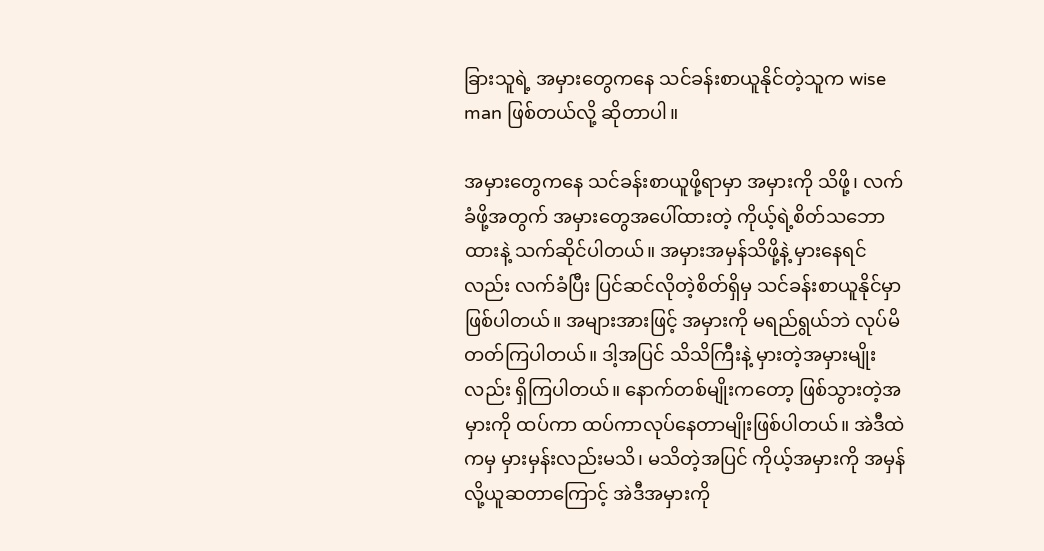ခြားသူရဲ့ အမှားတွေကနေ သင်ခန်းစာယူနိုင်တဲ့သူက wise man ဖြစ်တယ်လို့ ဆိုတာပါ။

အမှားတွေကနေ သင်ခန်းစာယူဖို့ရာမှာ အမှားကို သိဖို့၊ လက်ခံဖို့အတွက် အမှားတွေအပေါ်ထားတဲ့ ကိုယ့်ရဲ့စိတ်သဘောထားနဲ့ သက်ဆိုင်ပါတယ်။ အမှားအမှန်သိဖို့နဲ့ မှားနေရင်လည်း လက်ခံပြီး ပြင်ဆင်လိုတဲ့စိတ်ရှိမှ သင်ခန်းစာယူနိုင်မှာဖြစ်ပါတယ်။ အများအားဖြင့် အမှားကို မရည်ရွယ်ဘဲ လုပ်မိတတ်ကြပါတယ်။ ဒါ့အပြင် သိသိကြီးနဲ့ မှားတဲ့အမှားမျိုးလည်း ရှိကြပါတယ်။ နောက်တစ်မျိုးကတော့ ဖြစ်သွားတဲ့အမှားကို ထပ်ကာ ထပ်ကာလုပ်နေတာမျိုးဖြစ်ပါတယ်။ အဲဒီထဲကမှ မှားမှန်းလည်းမသိ၊ မသိတဲ့အပြင် ကိုယ့်အမှားကို အမှန်လို့ယူဆတာကြောင့် အဲဒီအမှားကို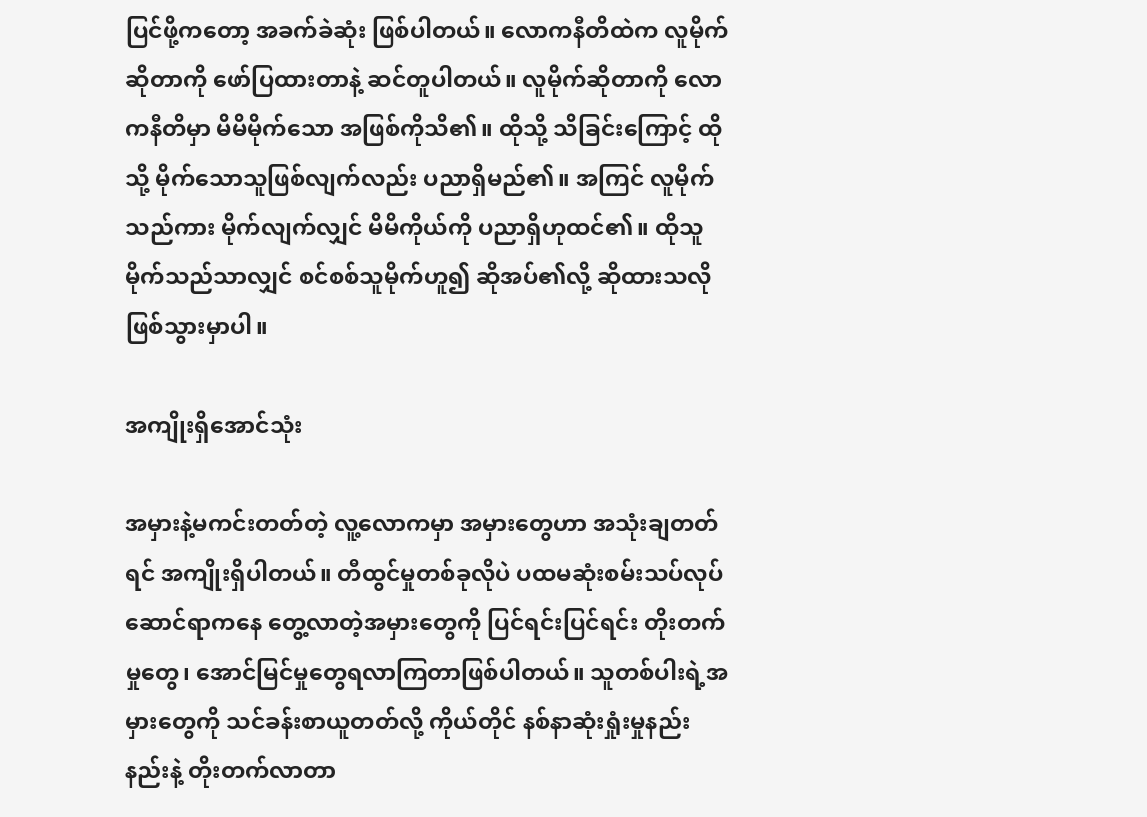ပြင်ဖို့ကတော့ အခက်ခဲဆုံး ဖြစ်ပါတယ်။ လောကနီတိထဲက လူမိုက်ဆိုတာကို ဖော်ပြထားတာနဲ့ ဆင်တူပါတယ်။ လူမိုက်ဆိုတာကို လောကနီတိမှာ မိမိမိုက်သော အဖြစ်ကိုသိ၏။ ထိုသို့ သိခြင်းကြောင့် ထိုသို့ မိုက်သောသူဖြစ်လျက်လည်း ပညာရှိမည်၏။ အကြင် လူမိုက်သည်ကား မိုက်လျက်လျှင် မိမိကိုယ်ကို ပညာရှိဟုထင်၏။ ထိုသူမိုက်သည်သာလျှင် စင်စစ်သူမိုက်ဟူ၍ ဆိုအပ်၏လို့ ဆိုထားသလို ဖြစ်သွားမှာပါ။

အကျိုးရှိအောင်သုံး

အမှားနဲ့မကင်းတတ်တဲ့ လူ့လောကမှာ အမှားတွေဟာ အသုံးချတတ်ရင် အကျိုးရှိပါတယ်။ တီထွင်မှုတစ်ခုလိုပဲ ပထမဆုံးစမ်းသပ်လုပ်ဆောင်ရာကနေ တွေ့လာတဲ့အမှားတွေကို ပြင်ရင်းပြင်ရင်း တိုးတက်မှုတွေ၊ အောင်မြင်မှုတွေရလာကြတာဖြစ်ပါတယ်။ သူတစ်ပါးရဲ့အမှားတွေကို သင်ခန်းစာယူတတ်လို့ ကိုယ်တိုင် နစ်နာဆုံးရှုံးမှုနည်းနည်းနဲ့ တိုးတက်လာတာ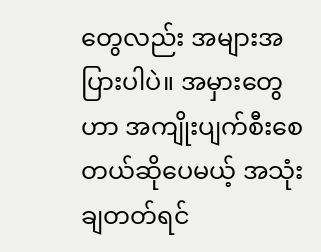တွေလည်း အများအပြားပါပဲ။ အမှားတွေဟာ အကျိုးပျက်စီးစေတယ်ဆိုပေမယ့် အသုံးချတတ်ရင်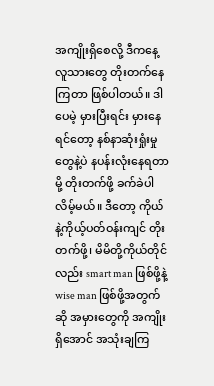အကျိုးရှိစေလို့ ဒီကနေ့လူသားတွေ တိုးတက်နေကြတာ ဖြစ်ပါတယ်။ ဒါပေမဲ့ မှားပြီးရင်း မှားနေရင်တော့ နစ်နာဆုံးရှုံးမှုတွေနဲ့ပဲ နပန်းလုံးနေရတာမို့ တိုးတက်ဖို့ ခက်ခဲပါလိမ့်မယ်။ ဒီတော့ ကိုယ်နဲ့ကိုယ့်ပတ်ဝန်းကျင် တိုးတက်ဖို့၊ မိမိတို့ကိုယ်တိုင်လည်း smart man ဖြစ်ဖို့နဲ့ wise man ဖြစ်ဖို့အတွက်ဆို အမှားတွေကို အကျိုးရှိအောင် အသုံးချကြ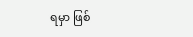ရမှာ ဖြစ်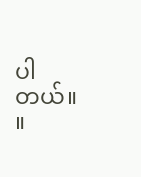ပါတယ်။ ။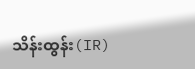သိန်းထွန်း(IR)